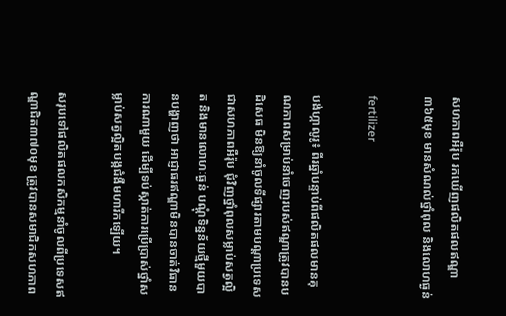សហភាពអឺរ៉ុប រកឃើញផលិតផលឥណ្ឌា៣៦៥មុខ មានសំណល់ថ្នាំពុល និងលោហធ្ងន់

fertilizer

បង់ហ្កាលូរូ៖ ពីរឆ្នាំបន្ទាប់ពីផលិតផលមានគុណភាពសម្រាប់នាំចេញរបស់ឥណ្ឌាត្រូវបានបដិសេធ មិនឱ្យនាំចូលទីផ្សារតាមបណ្តាប្រទេសជាសហភាពអឺរ៉ុប ជុំវិញថ្នាំពុលសម្លាប់សត្វល្អិត និងមានលោហៈធ្ងន់ បណ្ដុំទិន្នន័យថ្មីមួយបានបង្ហាញថា អាជ្ញាធរឥណ្ឌាមិនបានចាត់វិធានការណាមួយ ដើម្បីទប់ស្កាត់ការប្រើប្រាស់ថ្នាំសម្លាប់សត្វល្អិតបង្កជំងឺមហារីកឡើយ។

សរុបទៅផលិតផលកសិកម្មនាំចូលពីប្រទេសឥណ្ឌាជិត៣៧០មុខ ត្រូវបានសមាជិកសហភាព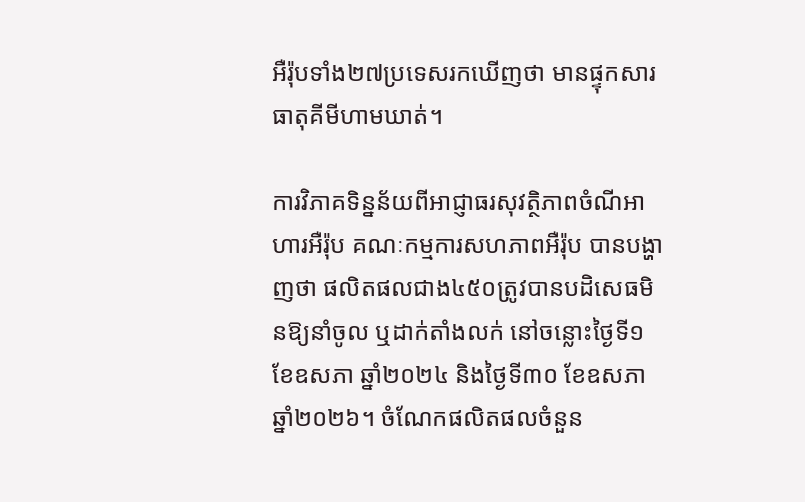អឺរ៉ុបទាំង២៧ប្រទេសរកឃើញថា មានផ្ទុកសារធាតុគីមីហាមឃាត់។

ការវិភាគទិន្នន័យពីអាជ្ញាធរសុវត្ថិភាពចំណីអាហារអឺរ៉ុប គណៈកម្មការសហភាពអឺរ៉ុប បានបង្ហាញថា ផលិតផលជាង៤៥០ត្រូវបានបដិសេធមិនឱ្យនាំចូល ឬដាក់តាំងលក់ នៅចន្លោះថ្ងៃទី១ ខែឧសភា ឆ្នាំ២០២៤ និងថ្ងៃទី៣០ ខែឧសភា ឆ្នាំ២០២៦។ ចំណែកផលិតផលចំនួន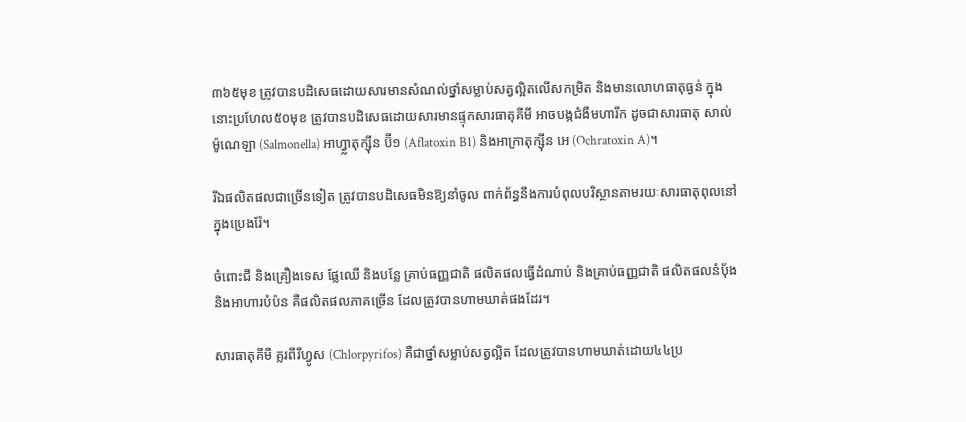៣៦៥មុខ ត្រូវបានបដិសេធដោយសារមានសំណល់ថ្នាំសម្លាប់សត្វល្អិតលើសកម្រិត និងមានលោហធាតុធ្ងន់ ក្នុងនោះប្រហែល៥០មុខ ត្រូវបានបដិសេធដោយសារមានផ្ទុកសារធាតុគីមី អាចបង្កជំងឺមហារីក ដូចជាសារធាតុ សាល់ម៉ូណេឡា (Salmonella) អាហ្វ្លាតុក្ស៊ីន ប៊ី១ (Aflatoxin B1) និងអាក្រាតុក្ស៊ីន អេ (Ochratoxin A)។

រីឯផលិតផលជាច្រើនទៀត ត្រូវបានបដិសេធមិនឱ្យនាំចូល ពាក់ព័ន្ធនឹងការបំពុលបរិស្ថានតាមរយៈសារធាតុពុលនៅក្នុងប្រេងរ៉ែ។

ចំពោះជី និងគ្រឿងទេស ផ្លែឈើ និងបន្លែ គ្រាប់ធញ្ញជាតិ ផលិតផលធ្វើដំណាប់ និងគ្រាប់ធញ្ញជាតិ ផលិតផលនំប៉័ង និងអាហារបំប៉ន គឺផលិតផលភាគច្រើន ដែលត្រូវបានហាមឃាត់ផងដែរ។

សារធាតុគីមី គ្លរពីរីហ្វូស (Chlorpyrifos) គឺជាថ្នាំសម្លាប់សត្វល្អិត ដែលត្រូវបានហាមឃាត់ដោយ៤៤ប្រ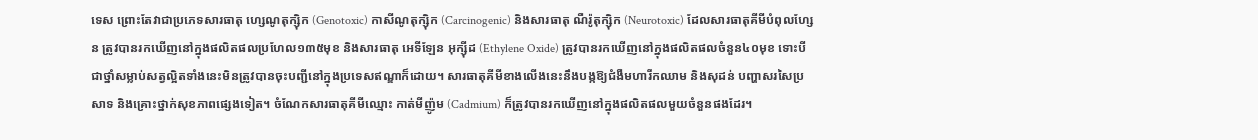ទេស ព្រោះតែវាជាប្រភេទសារធាតុ ហ្សេណូតុក្ស៊ិក (Genotoxic) កាសីណូតុក្ស៊ិក (Carcinogenic) និងសារធាតុ ណឺរ៉ូតុក្ស៊ិក (Neurotoxic) ដែលសារធាតុគីមីបំពុលហ្សែន ត្រូវបានរកឃើញនៅក្នុងផលិតផលប្រហែល១៣៥មុខ និងសារធាតុ អេទីឡែន អុក្ស៊ីដ (Ethylene Oxide) ត្រូវបានរកឃើញនៅក្នុងផលិតផលចំនួន៤០មុខ ទោះបីជាថ្នាំសម្លាប់សត្វល្អិតទាំងនេះមិនត្រូវបានចុះបញ្ជីនៅក្នុងប្រទេសឥណ្ឌាក៏ដោយ។ សារធាតុគីមីខាងលើងនេះនឹងបង្កឱ្យជំងឺមហារីកឈាម និងសុដន់ បញ្ហាសរសៃប្រសាទ និងគ្រោះថ្នាក់សុខភាពផ្សេងទៀត។ ចំណែកសារធាតុគីមីឈ្មោះ កាត់មីញ៉ូម (Cadmium) ក៏ត្រូវបានរកឃើញនៅក្នុងផលិតផលមួយចំនួនផងដែរ។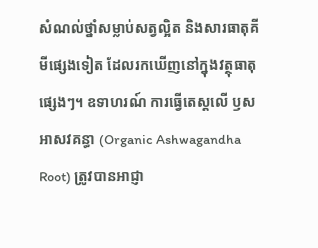សំណល់ថ្នាំសម្លាប់សត្វល្អិត និងសារធាតុគីមីផ្សេងទៀត ដែលរកឃើញនៅក្នុងវត្ថុធាតុផ្សេងៗ។ ឧទាហរណ៍ ការធ្វើតេស្តលើ ឫសអាសវគន្ធា (Organic Ashwagandha Root) ត្រូវបានអាជ្ញា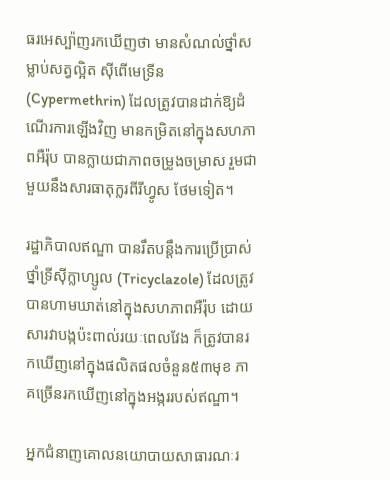ធរអេស្ប៉ាញរកឃើញថា មានសំណល់ថ្នាំសម្លាប់សត្វល្អិត ស៊ីពើមេទ្រីន (Cypermethrin) ដែលត្រូវបានដាក់ឱ្យដំណើរការឡើងវិញ មានកម្រិតនៅក្នុងសហភាពអឺរ៉ុប បានក្លាយជាភាពចម្រូងចម្រាស រួមជាមួយនឹងសារធាតុក្លរពីរីហ្វូស ថែមទៀត។

រដ្ឋាភិបាលឥណ្ឌា បានរឹតបន្តឹងការប្រើប្រាស់ថ្នាំទ្រីស៊ីក្លាហ្សូល (Tricyclazole) ដែលត្រូវបានហាមឃាត់នៅក្នុងសហភាពអឺរ៉ុប ដោយសារវាបង្កប៉ះពាល់រយៈពេលវែង ក៏ត្រូវបានរកឃើញនៅក្នុងផលិតផលចំនួន៥៣មុខ ភាគច្រើនរកឃើញនៅក្នុងអង្កររបស់ឥណ្ឌា។

អ្នកជំនាញគោលនយោបាយសាធារណៈរ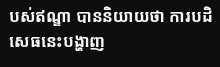បស់ឥណ្ឌា បាននិយាយថា ការបដិសេធនេះបង្ហាញ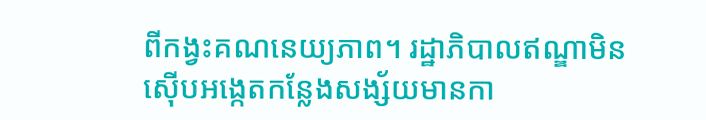ពីកង្វះគណនេយ្យភាព។ រដ្ឋាភិបាលឥណ្ឌាមិនស៊ើបអង្កេតកន្លែងសង្ស័យមានកា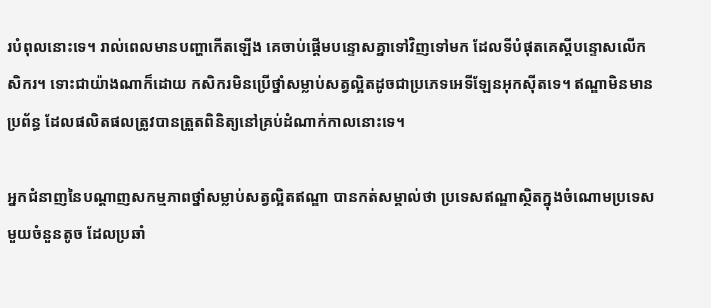របំពុលនោះទេ។ រាល់ពេលមានបញ្ហាកើតឡើង គេចាប់ផ្តើមបន្ទោសគ្នាទៅវិញទៅមក ដែលទីបំផុតគេស្តីបន្ទោសលើកសិករ។ ទោះជាយ៉ាងណាក៏ដោយ កសិករមិនប្រើថ្នាំសម្លាប់សត្វល្អិតដូចជាប្រភេទអេទីឡែនអុកស៊ីតទេ។ ឥណ្ឌាមិនមានប្រព័ន្ធ ដែលផលិតផលត្រូវបានត្រួតពិនិត្យនៅគ្រប់ដំណាក់កាលនោះទេ។

អ្នកជំនាញនៃបណ្តាញសកម្មភាពថ្នាំសម្លាប់សត្វល្អិតឥណ្ឌា បានកត់សម្គាល់ថា ប្រទេសឥណ្ឌាស្ថិតក្នុងចំណោមប្រទេសមួយចំនួនតូច ដែលប្រឆាំ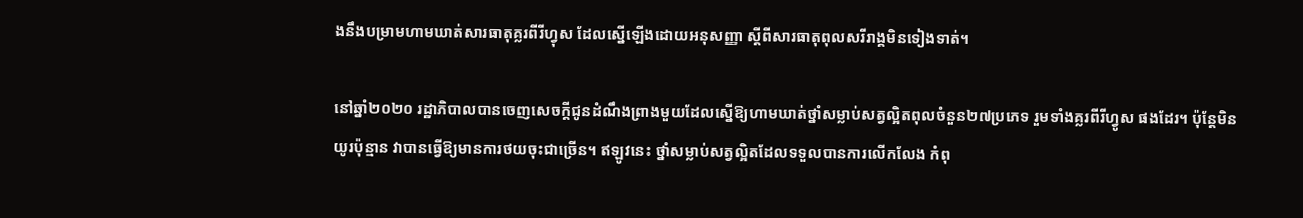ងនឹងបម្រាមហាមឃាត់សារធាតុគ្លរពីរីហ្វុស ដែលស្នើឡើងដោយអនុសញ្ញា ស្តីពីសារធាតុពុលសរីរាង្គមិនទៀងទាត់។

នៅឆ្នាំ២០២០ រដ្ឋាភិបាលបានចេញសេចក្តីជូនដំណឹងព្រាងមួយដែលស្នើឱ្យហាមឃាត់ថ្នាំសម្លាប់សត្វល្អិតពុលចំនួន២៧ប្រភេទ រួមទាំងគ្លរពីរីហ្វូស ផងដែរ។ ប៉ុន្តែមិនយូរប៉ុន្មាន វាបានធ្វើឱ្យមានការថយចុះជាច្រើន។ ឥឡូវនេះ ថ្នាំសម្លាប់សត្វល្អិតដែលទទួលបានការលើកលែង កំពុ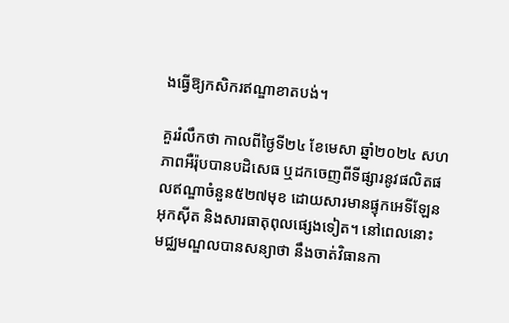ងធ្វើឱ្យកសិករឥណ្ឌាខាតបង់។

គួររំលឹកថា កាលពីថ្ងៃទី២៤ ខែមេសា ឆ្នាំ២០២៤ សហភាពអឺរ៉ុបបានបដិសេធ ឬដកចេញពីទីផ្សារនូវផលិតផលឥណ្ឌាចំនួន៥២៧មុខ ដោយសារមានផ្ទុកអេទីឡែនអុកស៊ីត និងសារធាតុពុលផ្សេងទៀត។ នៅពេលនោះ មជ្ឈមណ្ឌលបានសន្យាថា នឹងចាត់វិធានកា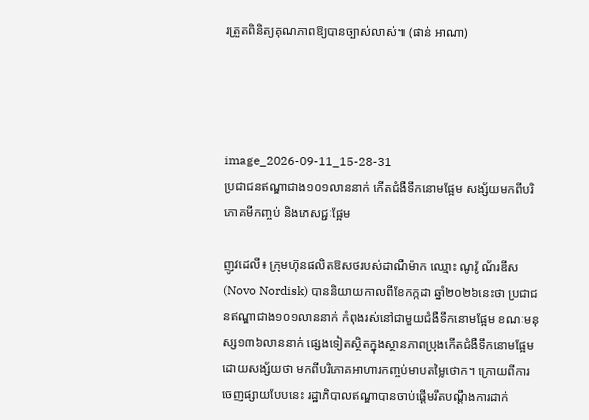រត្រួតពិនិត្យគុណភាពឱ្យបានច្បាស់លាស់៕ (ផាន់ អាណា)




image_2026-09-11_15-28-31
ប្រជាជនឥណ្ឌាជាង១០១លាននាក់ កើតជំងឺទឹកនោមផ្អែម សង្ស័យមកពីបរិភោគមីកញ្ចប់ និងភេសជ្ជៈផ្អែម

ញូវដេលី៖ ក្រុមហ៊ុនផលិតឱសថរបស់ដាណឺម៉ាក ឈ្មោះ ណូវ៉ូ ណ័រឌីស (Novo Nordisk) បាននិយាយកាលពីខែកក្កដា ឆ្នាំ២០២៦នេះថា ប្រជាជនឥណ្ឌាជាង១០១លាននាក់ កំពុងរស់នៅជាមួយជំងឺទឹកនោមផ្អែម ខណៈមនុស្ស១៣៦លាននាក់ ផ្សេងទៀតស្ថិតក្នុងស្ថានភាពប្រុងកើតជំងឺទឹកនោមផ្អែម ដោយសង្ស័យថា មកពីបរិភោគអាហារកញ្ចប់មាបតម្លៃថោក។ ក្រោយពីការចេញផ្សាយបែបនេះ រដ្ឋាភិបាលឥណ្ឌាបានចាប់ផ្តើមរឹតបណ្ដឹងការដាក់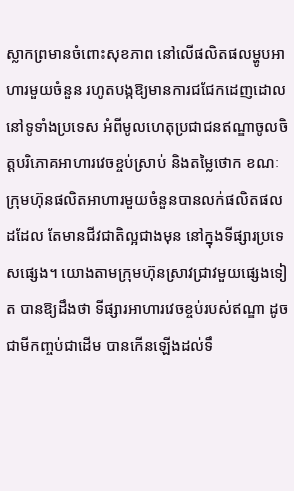ស្លាកព្រមានចំពោះសុខភាព នៅលើផលិតផលម្ហូបអាហារមួយចំនួន រហូតបង្កឱ្យមានការជជែកដេញដោលនៅទូទាំងប្រទេស អំពីមូលហេតុប្រជាជនឥណ្ឌាចូលចិត្តបរិភោគអាហារវេចខ្ចប់ស្រាប់ និងតម្លៃថោក ខណៈក្រុមហ៊ុនផលិតអាហារមួយចំនួនបានលក់ផលិតផលដដែល តែមានជីវជាតិល្អជាងមុន នៅក្នុងទីផ្សារប្រទេសផ្សេង។ យោងតាមក្រុមហ៊ុនស្រាវជ្រាវមួយផ្សេងទៀត បានឱ្យដឹងថា ទីផ្សារអាហារវេចខ្ចប់របស់ឥណ្ឌា ដូចជាមីកញ្ចប់ជាដើម បានកើនឡើងដល់ទឹ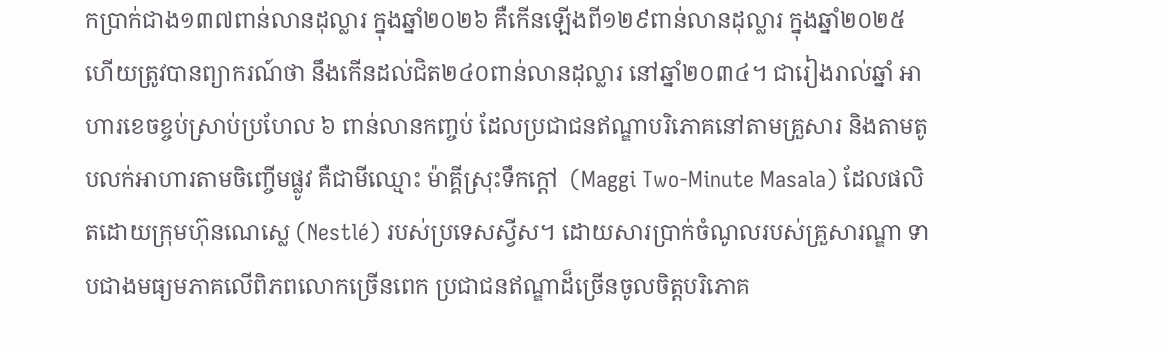កប្រាក់ជាង១៣៧ពាន់លានដុល្លារ ក្នុងឆ្នាំ២០២៦ គឺកើនឡើងពី១២៩ពាន់លានដុល្លារ ក្នុងឆ្នាំ២០២៥ ហើយត្រូវបានព្យាករណ៍ថា នឹងកើនដល់ជិត២៤០ពាន់លានដុល្លារ នៅឆ្នាំ២០៣៤។ ជារៀងរាល់ឆ្នាំ អាហារខេចខ្ចប់ស្រាប់ប្រហែល ៦ ពាន់លានកញ្ចប់ ដែលប្រជាជនឥណ្ឌាបរិភោគនៅតាមគ្រួសារ និងតាមតូបលក់អាហារតាមចិញ្ចើមផ្លូវ គឺជាមីឈ្មោះ ម៉ាគ្គីស្រុះទឹកក្តៅ  (Maggi Two-Minute Masala) ដែលផលិតដោយក្រុមហ៊ុនណេស្លេ (Nestlé) របស់ប្រទេសស្វីស។ ដោយសារប្រាក់ចំណូលរបស់គ្រួសារណ្ឌា ទាបជាងមធ្យមភាគលើពិភពលោកច្រើនពេក ប្រជាជនឥណ្ឌាដ៏ច្រើនចូលចិត្តបរិភោគ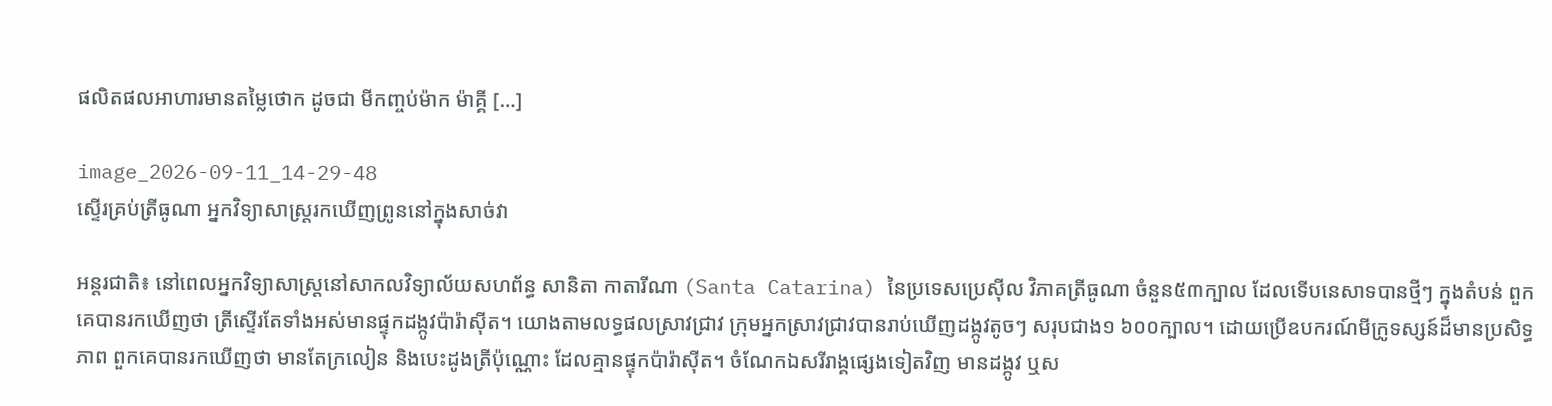ផលិតផលអាហារមានតម្លៃថោក ដូចជា មីកញ្ចប់ម៉ាក ម៉ាគ្គី […]

image_2026-09-11_14-29-48
ស្ទើរគ្រប់ត្រីធូណា អ្នកវិទ្យាសាស្ត្ររកឃើញព្រូននៅក្នុងសាច់វា

អន្តរជាតិ៖ នៅពេលអ្នកវិទ្យាសាស្ត្រនៅសាកលវិទ្យាល័យសហព័ន្ធ សានិតា កាតារីណា (Santa Catarina) នៃប្រទេសប្រេស៊ីល វិភាគត្រីធូណា ចំនួន៥៣ក្បាល ដែលទើបនេសាទបានថ្មីៗ ក្នុងតំបន់ ពួកគេបានរកឃើញថា ត្រីស្ទើរតែទាំងអស់មានផ្ទុកដង្កូវប៉ារ៉ាស៊ីត។ យោងតាមលទ្ធផលស្រាវជ្រាវ ក្រុមអ្នកស្រាវជ្រាវបានរាប់ឃើញដង្កូវតូចៗ សរុបជាង១ ៦០០ក្បាល។ ដោយប្រើឧបករណ៍មីក្រូទស្សន៍ដ៏មានប្រសិទ្ធភាព ពួកគេបានរកឃើញថា មានតែក្រលៀន និងបេះដូងត្រីប៉ុណ្ណោះ ដែលគ្មានផ្ទុកប៉ារ៉ាស៊ីត។ ចំណែកឯសរីរាង្គផ្សេងទៀតវិញ មានដង្កូវ ឬស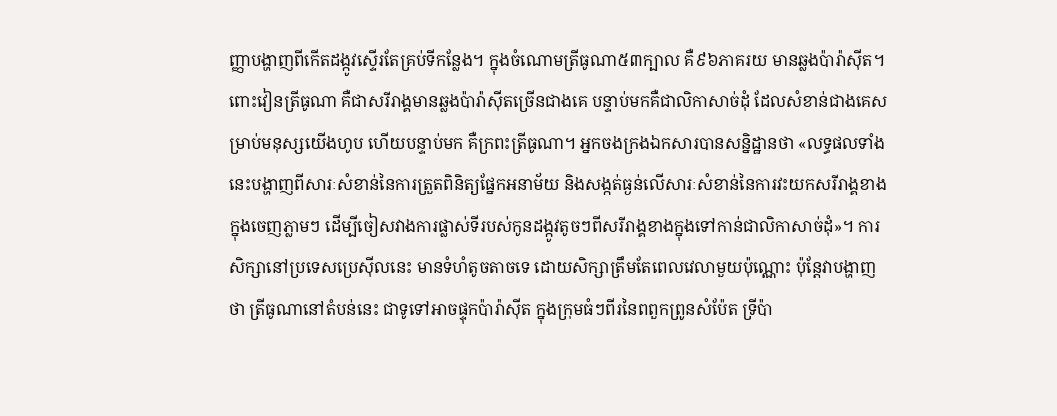ញ្ញាបង្ហាញពីកើតដង្កូវស្ទើរតែគ្រប់ទីកន្លែង។ ក្នុងចំណោមត្រីធូណា៥៣ក្បាល គឺ៩៦ភាគរយ មានឆ្លងប៉ារ៉ាស៊ីត។ ពោះវៀនត្រីធូណា គឺជាសរីរាង្គមានឆ្លងប៉ារ៉ាស៊ីតច្រើនជាងគេ បន្ទាប់មកគឺជាលិកាសាច់ដុំ ដែលសំខាន់ជាងគេសម្រាប់មនុស្សយើងហូប ហើយបន្ទាប់មក គឺក្រពះត្រីធូណា។ អ្នកចងក្រងឯកសារបានសន្និដ្ឋានថា «លទ្ធផលទាំងនេះបង្ហាញពីសារៈសំខាន់នៃការត្រួតពិនិត្យផ្នែកអនាម័យ និងសង្កត់ធ្ងន់លើសារៈសំខាន់នៃការវះយកសរីរាង្គខាងក្នុងចេញភ្លាមៗ ដើម្បីចៀសវាងការផ្លាស់ទីរបស់កូនដង្កូវតូចៗពីសរីរាង្គខាងក្នុងទៅកាន់ជាលិកាសាច់ដុំ»។ ការសិក្សានៅប្រទេសប្រេស៊ីលនេះ មានទំហំតូចតាចទេ ដោយសិក្សាត្រឹមតែពេលវេលាមួយប៉ុណ្ណោះ ប៉ុន្តែវាបង្ហាញថា ត្រីធូណានៅតំបន់នេះ ជាទូទៅអាចផ្ទុកប៉ារ៉ាស៊ីត ក្នុងក្រុមធំៗពីរនៃពពួកព្រូនសំប៉ែត ទ្រីប៉ា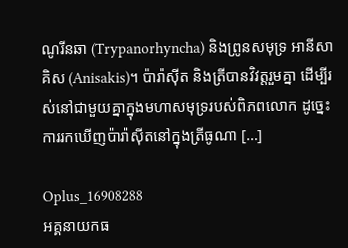ណូរីនឆា (Trypanorhyncha) និងព្រូនសមុទ្រ អានីសាគិស (Anisakis)។ ប៉ារ៉ាស៊ីត និងត្រីបានវិវត្តរួមគ្នា ដើម្បីរស់នៅជាមួយគ្នាក្នុងមហាសមុទ្ររបស់ពិភពលោក ដូច្នេះ ការរកឃើញប៉ារ៉ាស៊ីតនៅក្នុងត្រីធូណា […]

Oplus_16908288
អគ្គនាយកធ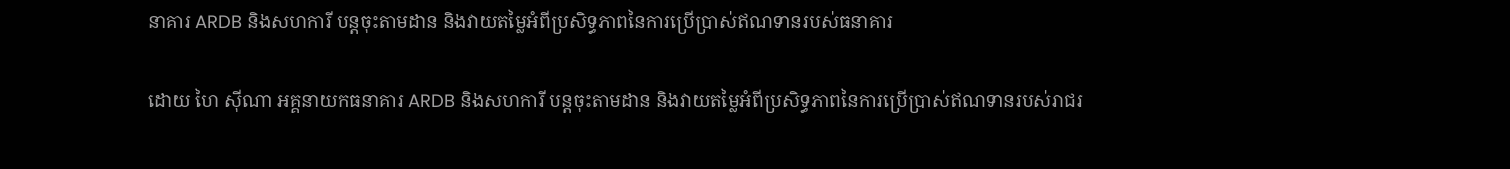នាគារ ARDB និងសហការី បន្តចុះតាមដាន និងវាយតម្លៃអំពីប្រសិទ្ធភាពនៃការប្រើប្រាស់ឥណទានរបស់ធនាគារ

ដោយ ហៃ ស៊ីណា អគ្គនាយកធនាគារ ARDB និងសហការី បន្តចុះតាមដាន និងវាយតម្លៃអំពីប្រសិទ្ធភាពនៃការប្រើប្រាស់ឥណទានរបស់រាជរ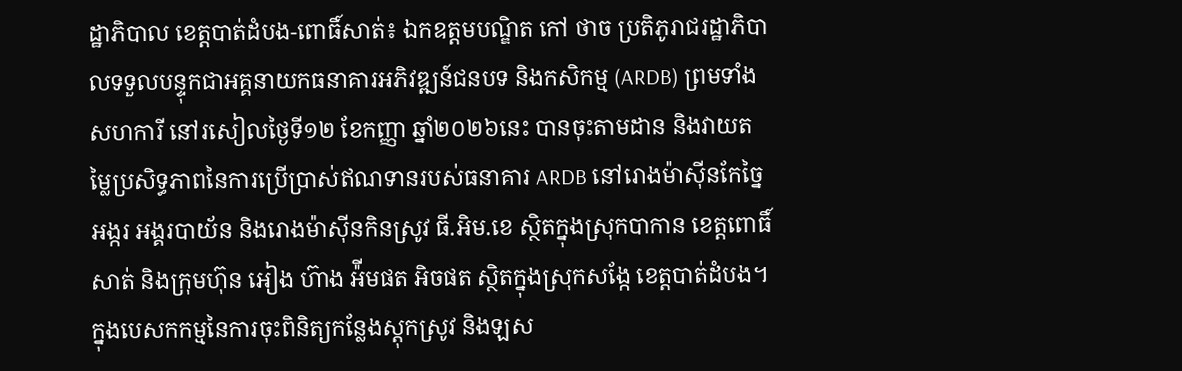ដ្ឋាភិបាល ខេត្តបាត់ដំបង-ពោធិ៍សាត់៖ ឯកឧត្តមបណ្ឌិត កៅ ថាច ប្រតិភូរាជរដ្ឋាភិបាលទទួលបន្ទុកជាអគ្គនាយកធនាគារអភិវឌ្ឍន៍ជនបទ និងកសិកម្ម (ARDB) ព្រមទាំងសហការី នៅរសៀលថ្ងៃទី១២ ខែកញ្ញា ឆ្នាំ២០២៦នេះ បានចុះតាមដាន និងវាយតម្លៃប្រសិទ្ធភាពនៃការប្រើប្រាស់ឥណទានរបស់ធនាគារ ARDB នៅរោងម៉ាស៊ីនកែច្នៃអង្ករ អង្គរបាយ័ន និងរោងម៉ាស៊ីនកិនស្រូវ ធី.អិម.ខេ ស្ថិតក្នុងស្រុកបាកាន ខេត្តពោធិ៍សាត់ និងក្រុមហ៊ុន អៀង ហ៊ាង អ៉ីមផត អិចផត ស្ថិតក្នុងស្រុកសង្កែ ខេត្តបាត់ដំបង។ ក្នុងបេសកកម្មនៃការចុះពិនិត្យកន្លែងស្តុកស្រូវ និងឡស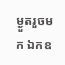ម្ងួតរួចមក ឯកឧ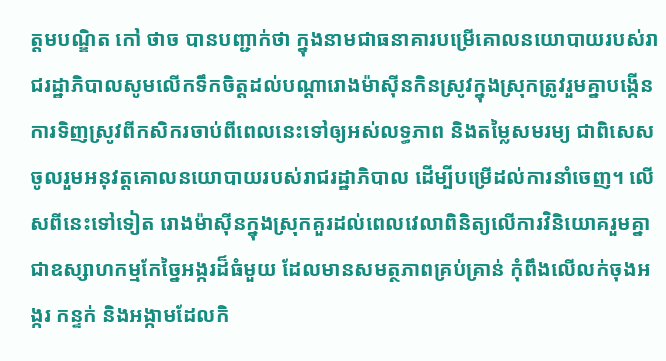ត្តមបណ្ឌិត កៅ ថាច បានបញ្ជាក់ថា ក្នុងនាមជាធនាគារបម្រើគោលនយោបាយរបស់រាជរដ្ឋាភិបាលសូមលើកទឹកចិត្តដល់បណ្តារោងម៉ាស៊ីនកិនស្រូវក្នុងស្រុកត្រូវរួមគ្នាបង្កើនការទិញស្រូវពីកសិករចាប់ពីពេលនេះទៅឲ្យអស់លទ្ធភាព និងតម្លៃសមរម្យ ជាពិសេសចូលរួមអនុវត្តគោលនយោបាយរបស់រាជរដ្ឋាភិបាល ដើម្បីបម្រើដល់ការនាំចេញ។ លើសពីនេះទៅទៀត រោងម៉ាស៊ីនក្នុងស្រុកគួរដល់ពេលវេលាពិនិត្យលើការវិនិយោគរួមគ្នាជាឧស្សាហកម្មកែច្នៃអង្ករដ៏ធំមួយ ដែលមានសមត្ថភាពគ្រប់គ្រាន់ កុំពឹងលើលក់ចុងអង្ករ កន្ទក់ និងអង្កាមដែលកិ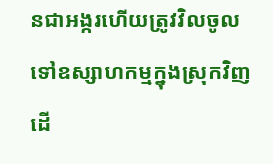នជាអង្ករហើយត្រូវវិលចូលទៅឧស្សាហកម្មក្នុងស្រុកវិញ ដើ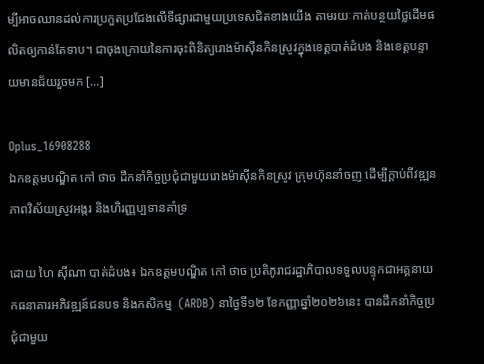ម្បីអាចឈានដល់ការប្រកួតប្រជែងលើទីផ្សារជាមួយប្រទេសជិតខាងយើង តាមរយៈកាត់បន្ថយថ្លៃដើមផលិតឲ្យកាន់តែទាប។ ជាចុងក្រោយនៃការចុះពិនិត្យរោងម៉ាស៊ីនកិនស្រូវក្នុងខេត្តបាត់ដំបង និងខេត្តបន្ទាយមានជ័យរួចមក […]

Oplus_16908288
ឯកឧត្តមបណ្ឌិត កៅ ថាច ដឹកនាំកិច្ចប្រជុំជាមួយរោងម៉ាស៊ីនកិនស្រូវ ក្រុមហ៊ុននាំចញ ដើម្បីក្តាប់ពីវឌ្ឍនភាពវិស័យស្រូវអង្ករ និងហិរញ្ញប្បទានគាំទ្រ

ដោយ ហៃ ស៊ីណា បាត់ដំបង៖ ឯកឧត្តមបណ្ឌិត កៅ ថាច ប្រតិភូរាជរដ្ឋាភិបាលទទួលបន្ទុកជាអគ្គនាយកធនាគារអភិវឌ្ឍន៍ជនបទ និងកសិកម្ម  (ARDB) នាថ្ងៃទី១២ ខែកញ្ញាឆ្នាំ២០២៦នេះ បានដឹកនាំកិច្ចប្រជុំជាមួយ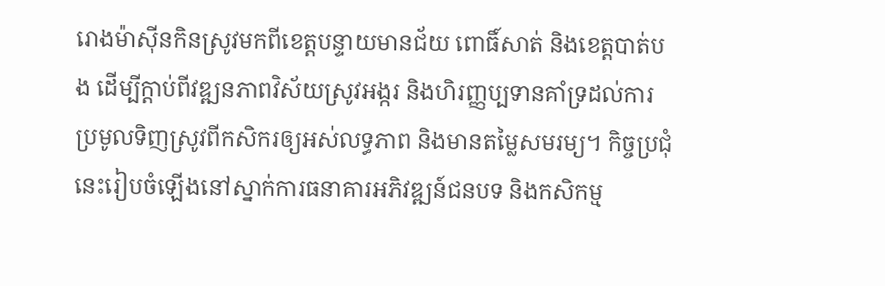រោងម៉ាស៊ីនកិនស្រូវមកពីខេត្តបន្ទាយមានជ័យ ពោធិ៍សាត់ និងខេត្តបាត់បង ដើម្បីក្តាប់ពីវឌ្ឍនភាពវិស័យស្រូវអង្ករ និងហិរញ្ញប្បទានគាំទ្រដល់ការប្រមូលទិញស្រូវពីកសិករឲ្យអស់លទ្ធភាព និងមានតម្លៃសមរម្យ។ កិច្ចប្រជុំនេះរៀបចំឡើងនៅស្នាក់ការធនាគារអភិវឌ្ឍន៍ជនបទ និងកសិកម្ម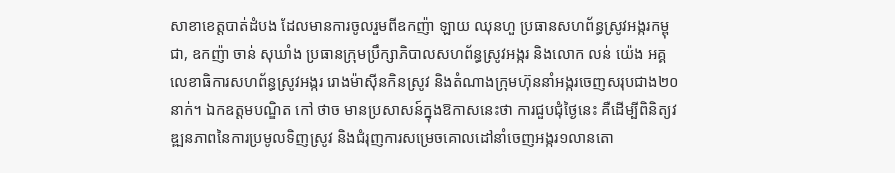សាខាខេត្តបាត់ដំបង ដែលមានការចូលរួមពីឧកញ៉ា ឡាយ ឈុនហួ ប្រធានសហព័ន្ធស្រូវអង្ករកម្ពុជា, ឧកញ៉ា ចាន់ សុឃាំង ប្រធានក្រុមប្រឹក្សាភិបាលសហព័ន្ធស្រូវអង្ករ និងលោក លន់ យ៉េង អគ្គលេខាធិការសហព័ន្ធស្រូវអង្ករ រោងម៉ាស៊ីនកិនស្រូវ និងតំណាងក្រុមហ៊ុននាំអង្ករចេញសរុបជាង២០នាក់។ ឯកឧត្តមបណ្ឌិត កៅ ថាច មានប្រសាសន៍ក្នុងឱកាសនេះថា ការជួបជុំថ្ងៃនេះ គឺដើម្បីពិនិត្យវឌ្ឍនភាពនៃការប្រមូលទិញស្រូវ និងជំរុញការសម្រេចគោលដៅនាំចេញអង្ករ១លានតោ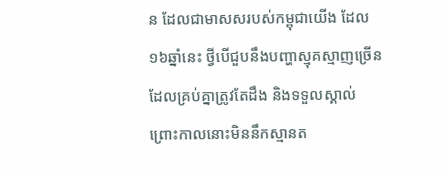ន ដែលជាមាសសរបស់កម្ពុជាយើង ដែល១៦ឆ្នាំនេះ ថ្វីបើជួបនឹងបញ្ហាស្មុគស្មាញច្រើន ដែលគ្រប់គ្នាត្រូវតែដឹង និងទទួលស្គាល់ ព្រោះកាលនោះមិននឹកស្មានត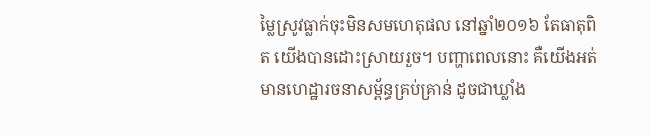ម្លៃស្រូវធ្លាក់ចុះមិនសមហេតុផល នៅឆ្នាំ២០១៦ តែធាតុពិត យើងបានដោះស្រាយរួច។ បញ្ហាពេលនោះ គឺយើងអត់មានហេដ្ឋារចនាសម្ព័ន្ធគ្រប់គ្រាន់ ដូចជាឃ្លាំង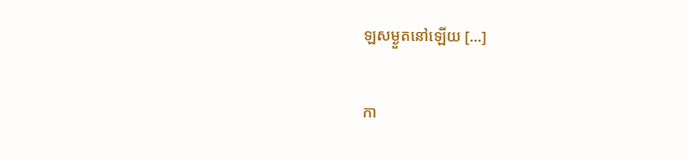ឡសម្ងួតនៅឡើយ […]

កា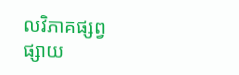លវិភាគផ្សព្វផ្សាយ